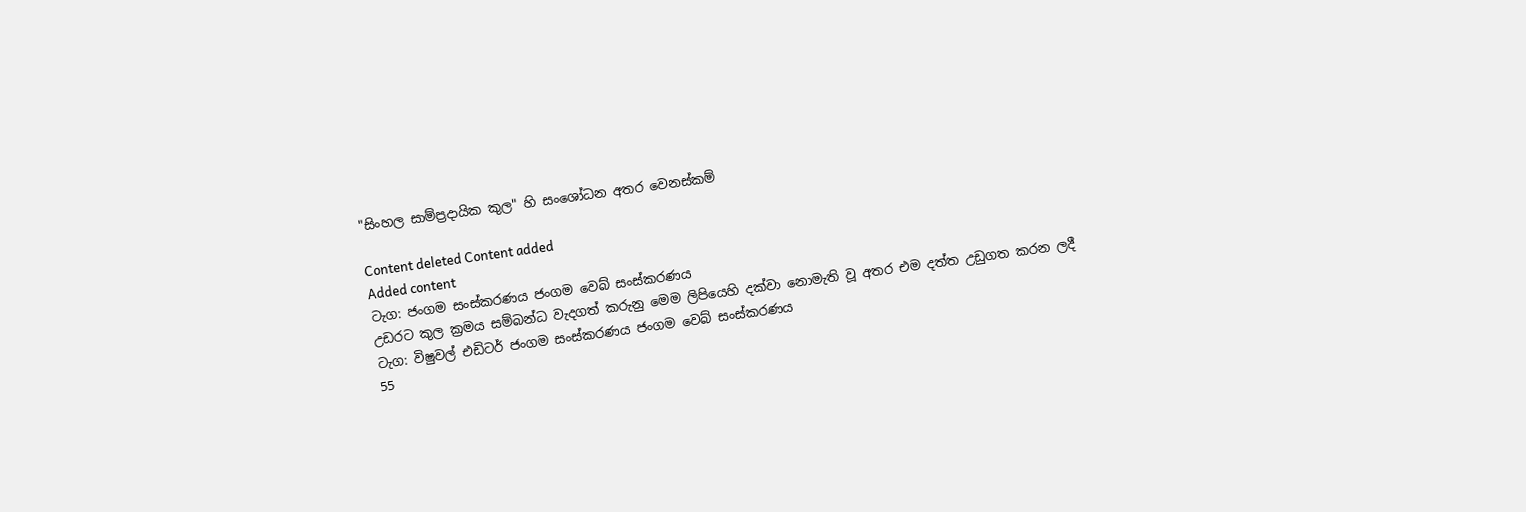"සිංහල සාම්ප්‍රදායික කුල" හි සංශෝධන අතර වෙනස්කම්

Content deleted Content added
Added content
ටැග: ජංගම සංස්කරණය ජංගම වෙබ් සංස්කරණය
උඩරට කුල ක්‍රමය සම්බන්ධ වැදගත් කරුනු මෙම ලිපියෙහි දක්වා නොමැති වූ අතර එම දත්ත උඩුගත කරන ලදී
ටැග: විෂුවල් එඩිටර් ජංගම සංස්කරණය ජංගම වෙබ් සංස්කරණය
55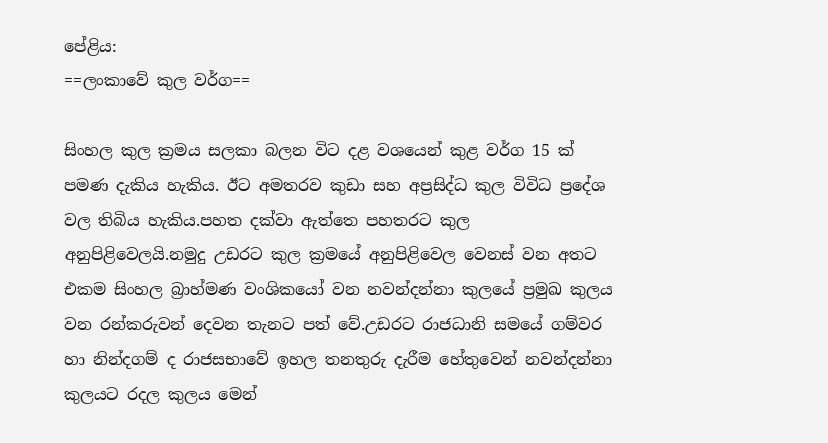පේළිය:
==ලංකාවේ කුල වර්ග==

සිංහල කුල ක්‍රමය සලකා බලන විට දළ වශයෙන් කුළ වර්ග 15 ක් පමණ දැකිය හැකිය. ඊට අමතරව කුඩා සහ අප්‍රසිද්ධ කුල විවිධ ප්‍රදේශ වල තිබිය හැකිය.පහත දක්වා ඇත්තෙ පහතරට කුල අනුපිළිවෙලයි.නමුදු උඩරට කුල ක්‍රමයේ අනුපිළිවෙල වෙනස් වන අතට එකම සිංහල බ්‍රාහ්මණ වංශිකයෝ වන නවන්දන්නා කුලයේ ප්‍රමුඛ කුලය වන රන්කරුවන් දෙවන තැනට පත් වේ.උඩරට රාජධානි සමයේ ගම්වර හා නින්දගම් ද රාජසභාවේ ඉහල තනතුරු දැරීම හේතුවෙන් නවන්දන්නා කුලයට රදල කුලය මෙන්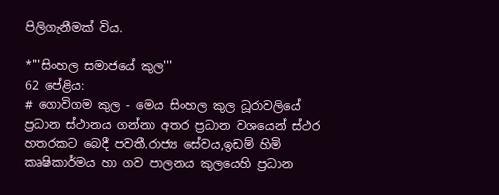පිලිගැනීමක් විය.

*'''සිංහල සමාජයේ කුල'''
62 පේළිය:
# ගොවිගම කුල - මෙය සිංහල කුල ධූරාවලියේ ප්‍රධාන ස්ථානය ගන්නා අතර ප්‍රධාන වශයෙන් ස්ථර හතරකට බෙදී පවතී.රාජ්‍ය සේවය,ඉඩම් හිමි කෘෂිකාර්මය හා ගව පාලනය කුලයෙහි ප්‍රධාන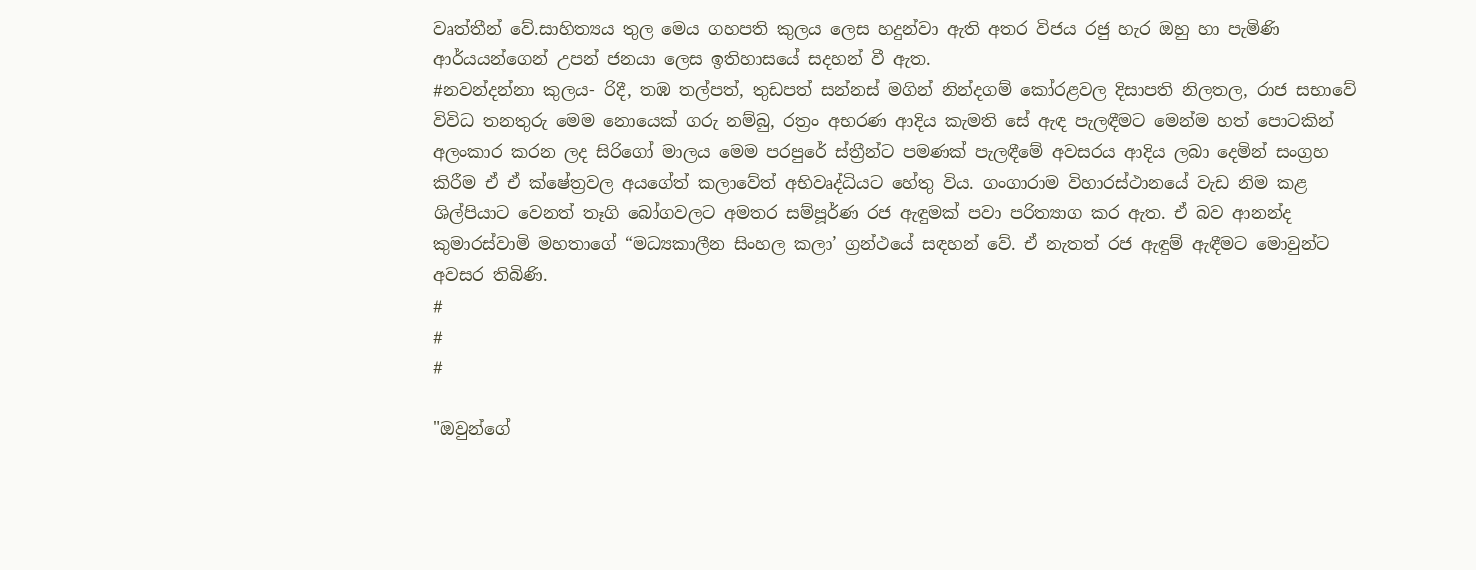වෘත්තීන් වේ.සාහිත්‍යය තුල මෙය ගහපති කුලය ලෙස හදුන්වා ඇති අතර විජය රජු හැර ඔහු හා පැමිණි ආර්යයන්ගෙන් උපන් ජනයා ලෙස ඉතිහාසයේ සදහන් වී ඇත.
#නවන්දන්නා කුලය- රිදී, තඹ තල්පත්, තුඩපත් සන්නස් මගින් නින්දගම් කෝරළවල දිසාපති නිලතල, රාජ සභාවේ විවිධ තනතුරු මෙම නොයෙක් ගරු නම්බු, රත්‍රං අභරණ ආදිය කැමති සේ ඇඳ පැලඳීමට මෙන්ම හත් පොටකින් අලංකාර කරන ලද සිරිගෝ මාලය මෙම පරපුරේ ස්ත්‍රීන්ට පමණක් පැලඳීමේ අවසරය ආදිය ලබා දෙමින් සංග්‍රහ කිරීම ඒ ඒ ක්ෂේත්‍රවල අයගේත් කලාවේත් අභිවෘද්ධියට හේතු විය. ගංගාරාම විහාරස්ථානයේ වැඩ නිම කළ ශිල්පියාට වෙනත් තෑගි බෝගවලට අමතර සම්පූර්ණ රජ ඇඳුමක් පවා පරිත්‍යාග කර ඇත. ඒ බව ආනන්ද කුමාරස්වාමි මහතාගේ “මධ්‍යකාලීන සිංහල කලා’ ග්‍රන්ථයේ සඳහන් වේ. ඒ නැතත් රජ ඇඳුම් ඇඳීමට මොවුන්ට අවසර තිබිණි.
#
#
#

"ඔවුන්ගේ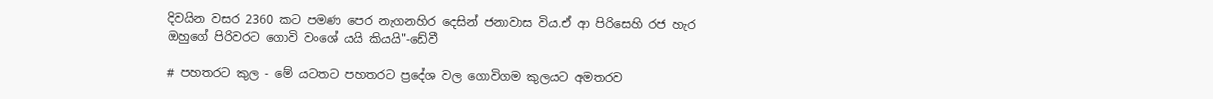දිවයින වසර 2360 කට පමණ පෙර නැගනහිර දෙසින් ජනාවාස විය.ඒ ආ පිරිසෙහි රජ හැර ඔහුගේ පිරිවරට ගොවි වංශේ යයි කියයි"-ඩේවී

# පහතරට කුල - මේ යටතට පහතරට ප්‍රදේශ වල ගොවිගම කුලයට අමතරව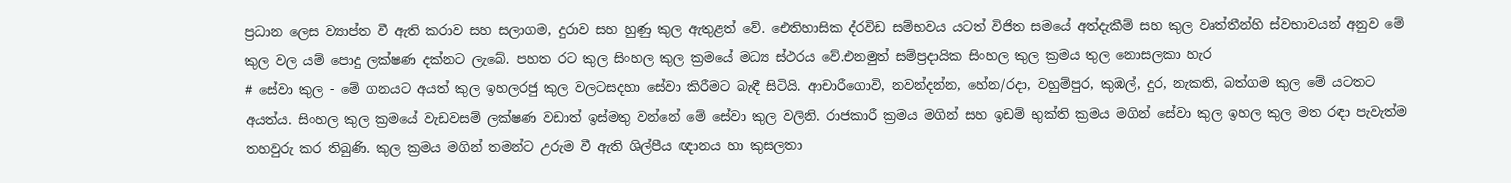ප්‍රධාන ලෙස ව්‍යාප්ත වී ඇති කරාව සහ සලාගම, දුරාව සහ හුණු කුල ඇතුළත් වේ. ඓතිහාසික ද්රවිඩ සම්භවය යටත් විජිත සමයේ අත්දැකීම් සහ කුල වෘත්තීන්හි ස්වභාවයන් අනුව මේ කුල වල යම් පොදු ලක්ෂණ දක්නට ලැබේ. පහත රට කුල සිංහල කුල ක්‍රමයේ මධ්‍ය ස්ථරය වේ.එනමුත් සම්ප්‍රදායික සිංහල කුල ක්‍රමය තුල නොසලකා හැර
# සේවා කුල - මේ ගනයට අයත් කුල ඉහලරජු කුල වලටසදහා සේවා කිරීමට බැඳී සිටියි. ආචාරීගොවි, නවන්දන්න, හේන/රදා, වහුම්පුර, කුඹල්, දුර, නැකති, බත්ගම කුල මේ යටතට අයත්ය. සිංහල කුල ක්‍රමයේ වැඩවසම් ලක්ෂණ වඩාත් ඉස්මතු වන්නේ මේ සේවා කුල වලිනි. රාජකාරී ක්‍රමය මගින් සහ ඉඩම් භුක්ති ක්‍රමය මගින් සේවා කුල ඉහල කුල මත රඳා පැවැත්ම තහවුරු කර තිබුණි. කුල ක්‍රමය මගින් තමන්ට උරුම වී ඇති ශිල්පීය ඥානය හා කුසලතා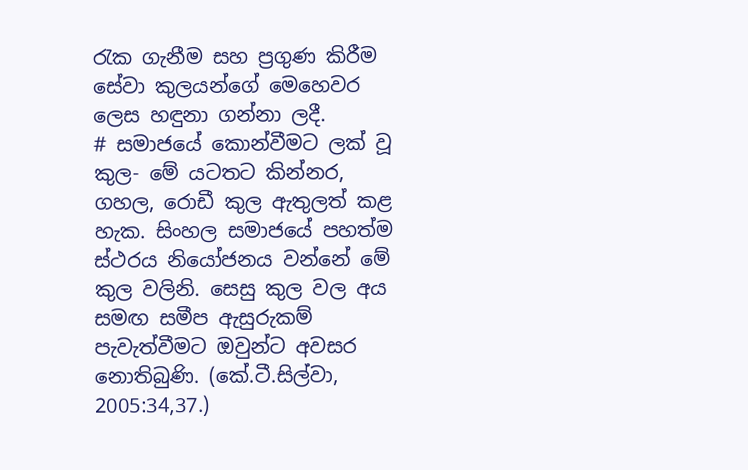රැක ගැනීම සහ ප්‍රගුණ කිරීම සේවා කුලයන්ගේ මෙහෙවර ලෙස හඳුනා ගන්නා ලදී.
# සමාජයේ කොන්වීමට ලක් වූ කුල- මේ යටතට කින්නර, ගහල, රොඩී කුල ඇතුලත් කළ හැක. සිංහල සමාජයේ පහත්ම ස්ථරය නියෝජනය වන්නේ මේ කුල වලිනි. සෙසු කුල වල අය සමඟ සමීප ඇසුරුකම් පැවැත්වීමට ඔවුන්ට අවසර නොතිබුණි. (කේ.ටී.සිල්වා, 2005:34,37.)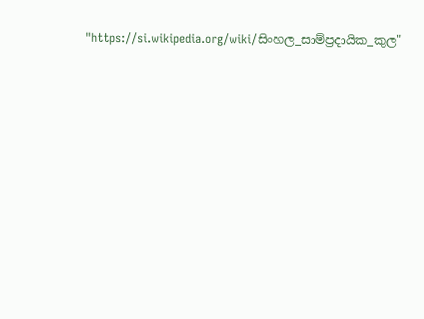"https://si.wikipedia.org/wiki/සිංහල_සාම්ප්‍රදායික_කුල"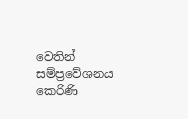වෙතින් සම්ප්‍රවේශනය කෙරිණි